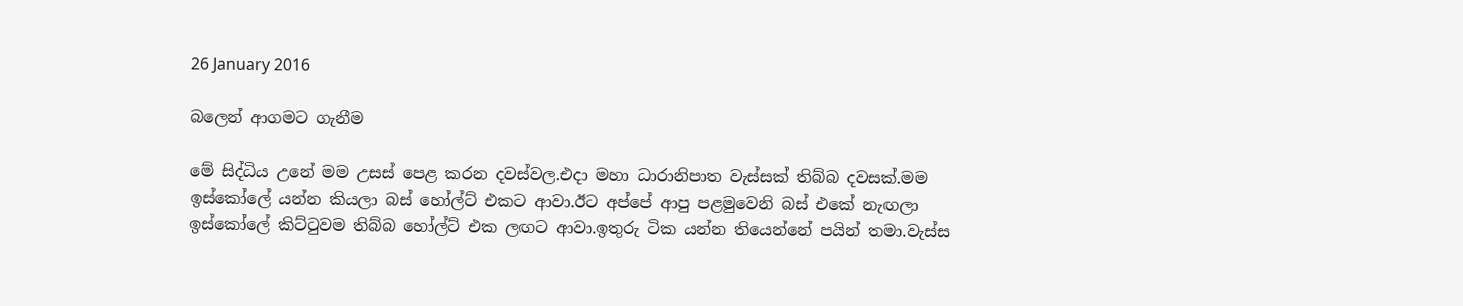26 January 2016

බලෙන් ආගමට ගැනීම

මේ සිද්ධිය උනේ මම උසස් පෙළ කරන දවස්වල.එදා මහා ධාරානිපාත වැස්සක් තිබ්බ දවසක්.මම ඉස්කෝලේ යන්න කියලා බස් හෝල්ට් එකට ආවා.ඊට අප්පේ ආපු පළමුවෙනි බස් එකේ නැඟලා ඉස්කෝලේ කිට්ටුවම තිබ්බ හෝල්ට් එක ලඟට ආවා.ඉතුරු ටික යන්න තියෙන්නේ පයින් තමා.වැස්ස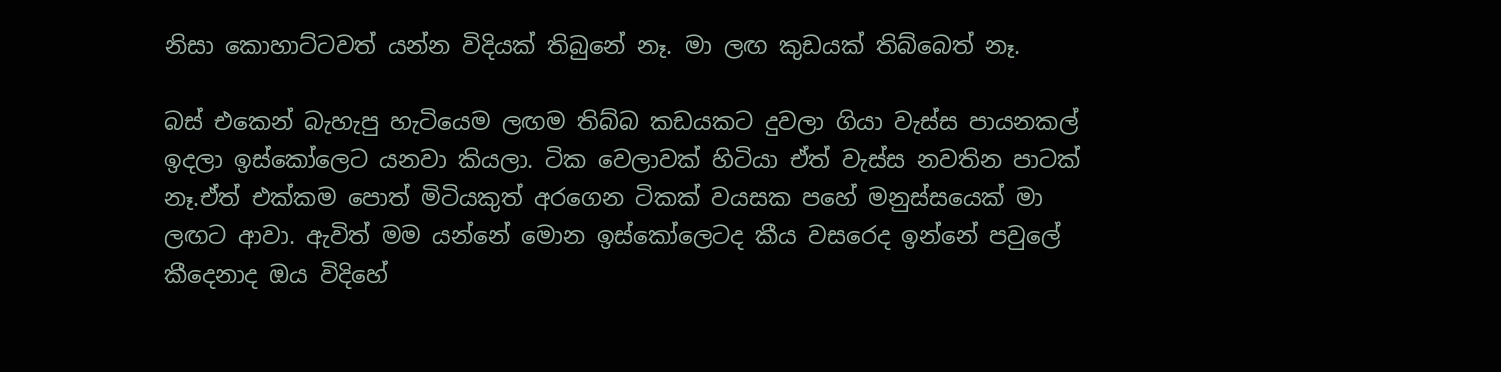නිසා කොහාට්ටවත් යන්න විදියක් තිබුනේ නෑ. මා ලඟ කුඩයක් තිබ්බෙත් නෑ.

බස් එකෙන් බැහැපු හැටියෙම ලඟම තිබ්බ කඩයකට දුවලා ගියා වැස්ස පායනකල් ඉදලා ඉස්කෝලෙට යනවා කියලා. ටික වෙලාවක් හිටියා ඒත් වැස්ස නවතින පාටක් නෑ.ඒත් එක්කම පොත් මිටියකුත් අරගෙන ටිකක් වයසක පහේ මනුස්සයෙක් මා ලඟට ආවා. ඇවිත් මම යන්නේ මොන ඉස්කෝලෙටද කීය වසරෙද ඉන්නේ පවුලේ කීදෙනාද ඔය විදිහේ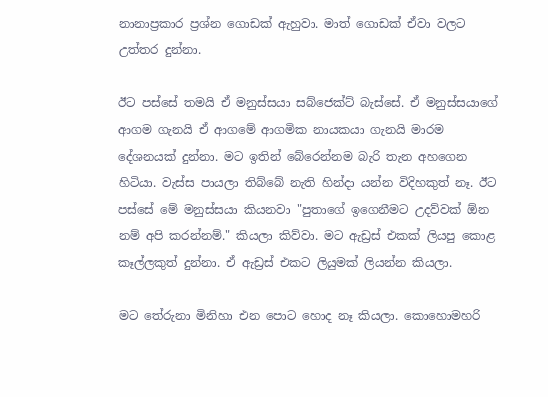නානාප්‍රකාර ප්‍රශ්න ගොඩක් ඇහුවා. මාත් ගොඩක් ඒවා වලට උත්තර දුන්නා.

ඊට පස්සේ තමයි ඒ මනුස්සයා සබ්ජෙක්ට් බැස්සේ. ඒ මනුස්සයාගේ ආගම ගැනයි ඒ ආගමේ ආගමික නායකයා ගැනයි මාරම දේශනයක් දුන්නා. මට ඉතින් බේරෙන්නම බැරි තැන අහගෙන හිටියා. වැස්ස පායලා තිබ්බේ නැති හින්දා යන්න විදිහකුත් නෑ. ඊට පස්සේ මේ මනුස්සයා කියනවා "පුතාගේ ඉගෙනීමට උදව්වක් ඕන නම් අපි කරන්නම්." කියලා කිව්වා. මට ඇඩ්‍රස් එකක් ලියපු කොළ කෑල්ලකුත් දුන්නා. ඒ ඇඩ්‍රස් එකට ලියුමක් ලියන්න කියලා.

මට තේරුනා මිනිහා එන පොට හොද නෑ කියලා. කොහොමහරි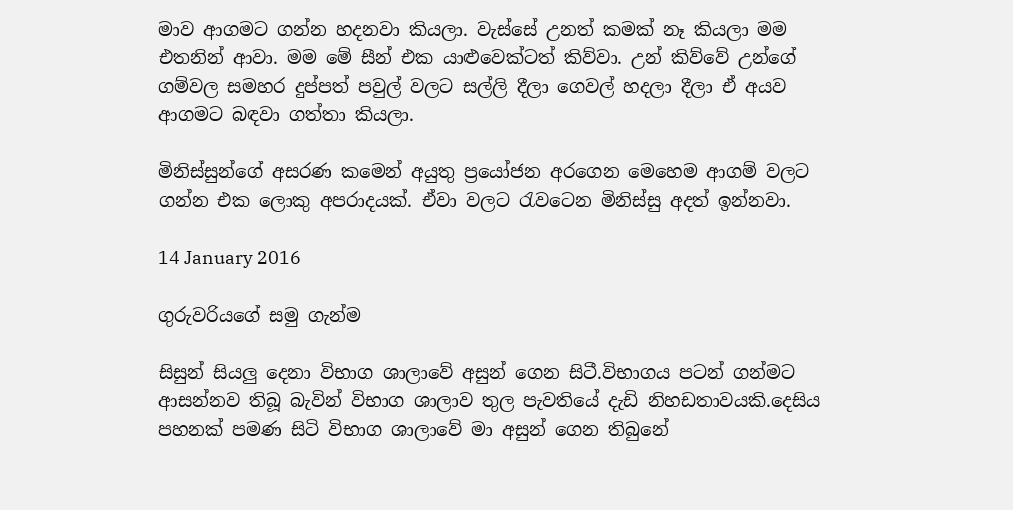මාව ආගමට ගන්න හදනවා කියලා. වැස්සේ උනත් කමක් නෑ කියලා මම එතනින් ආවා. මම මේ සීන් එක යාළුවෙක්ටත් කිව්වා. උන් කිව්වේ උන්ගේ ගම්වල සමහර දුප්පත් පවුල් වලට සල්ලි දීලා ගෙවල් හදලා දීලා ඒ අයව ආගමට බඳවා ගත්තා කියලා.

මිනිස්සුන්ගේ අසරණ කමෙන් අයුතු ප්‍රයෝජන අරගෙන මෙහෙම ආගම් වලට ගන්න එක ලොකු අපරාදයක්. ඒවා වලට රැවටෙන මිනිස්සු අදත් ඉන්නවා.

14 January 2016

ගුරුවරියගේ සමු ගැන්ම

සිසුන් සියලු දෙනා විභාග ශාලාවේ අසුන් ගෙන සිටී.විභාගය පටන් ගන්මට ආසන්නව තිබූ බැවින් විභාග ශාලාව තුල පැවතියේ දැඩි නිහඩතාවයකි.දෙසිය පහනක් පමණ සිටි විභාග ශාලාවේ මා අසුන් ගෙන තිබුනේ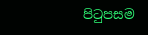පිටුපසම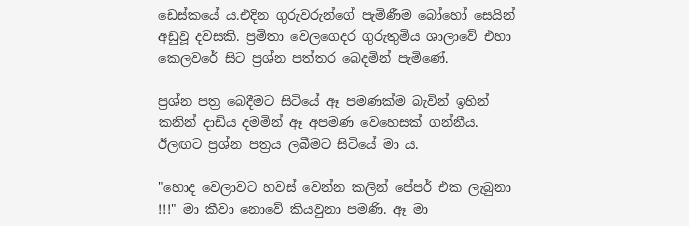ඩෙස්කයේ ය.එදින ගුරුවරුන්ගේ පැමිණීම බෝහෝ සෙයින් අඩුවූ දවසකි. ප්‍රමිතා වෙලගෙදර ගුරුතුමිය ශාලාවේ එහා කෙලවරේ සිට ප්‍රශ්න පත්තර බෙදමින් පැමිණේ.

ප්‍රශ්න පත්‍ර බෙදීමට සිටියේ ඈ පමණක්ම බැවින් ඉහින් කනින් දාඩිය දමමින් ඈ අපමණ වෙහෙසක් ගන්නීය. ඊලඟට ප්‍රශ්න පත්‍රය ලබීමට සිටියේ මා ය.

"හොද වෙලාවට හවස් වෙන්න කලින් පේපර් එක ලැබුනා !!!" මා කීවා නොවේ කියවුනා පමණි. ඈ මා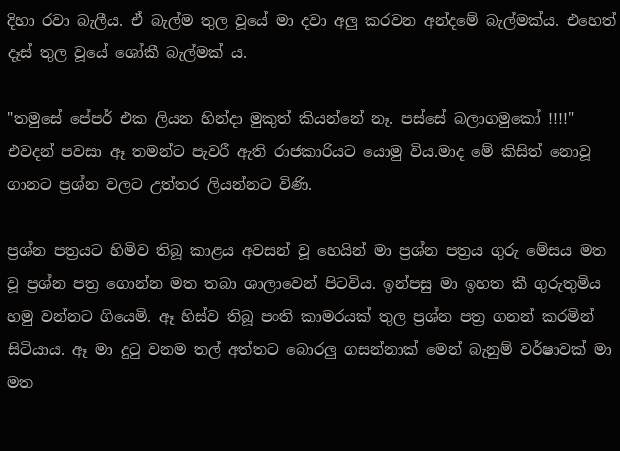දිහා රවා බැලීය. ඒ බැල්ම තුල වූයේ මා දවා අලු කරවන අන්දමේ බැල්මක්ය. එහෙත් දෑස් තුල වූයේ ශෝකී බැල්මක් ය.

"තමුසේ පේපර් එක ලියන හින්දා මුකුත් කියන්නේ නෑ. පස්සේ බලාගමුකෝ !!!!" එවදන් පවසා ඈ තමන්ට පැවරී ඇති රාජකාරියට යොමු විය.මාද මේ කිසිත් නොවූ ගානට ප්‍රශ්න වලට උත්තර ලියන්නට විණි.

ප්‍රශ්න පත්‍රයට හිමිව තිබූ කාළය අවසන් වූ හෙයින් මා ප්‍රශ්න පත්‍රය ගුරු මේසය මත වූ ප්‍රශ්න පත්‍ර ගොන්න මත තබා ශාලාවෙන් පිටවිය. ඉන්පසු මා ඉහත කී ගුරුතුමිය හමු වන්නට ගියෙමි. ඈ හිස්ව තිබූ පංති කාමරයක් තුල ප්‍රශ්න පත්‍ර ගනන් කරමින් සිටියාය. ඈ මා දුටු වනම තල් අත්තට බොරලු ගසන්නාක් මෙන් බැනුම් වර්ෂාවක් මා මත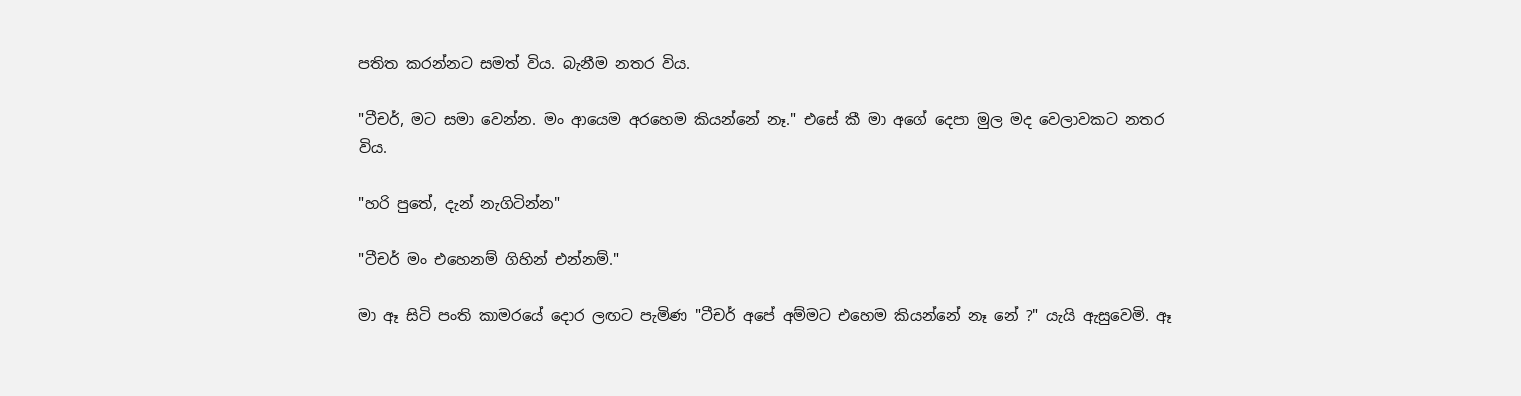පතිත කරන්නට සමත් විය. බැනීම නතර විය.

"ටීචර්, මට සමා වෙන්න. මං ආයෙම අරහෙම කියන්නේ නෑ." එසේ කී මා අගේ දෙපා මුල මද වෙලාවකට නතර විය.

"හරි පුතේ, දැන් නැගිටින්න"

"ටීචර් මං එහෙනම් ගිහින් එන්නම්."

මා ඈ සිටි පංති කාමරයේ දොර ලඟට පැමිණ "ටීචර් අපේ අම්මට එහෙම කියන්නේ නෑ නේ ?" යැයි ඇසුවෙමි. ඈ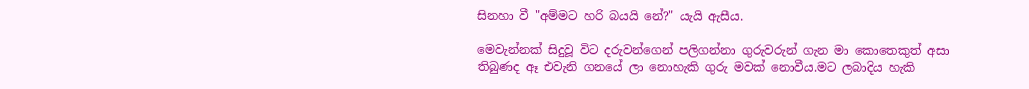සිනහා වී "අම්මට හරි බයයි නේ?" යැයි ඇසීය.

මෙවැන්නක් සිදුවූ විට දරුවන්ගෙන් පලිගන්නා ගුරුවරුන් ගැන මා කොතෙකුත් අසා තිබුණද ඈ එවැනි ගනයේ ලා නොහැකි ගුරු මවක් නොවීය.මට ලබාදිය හැකි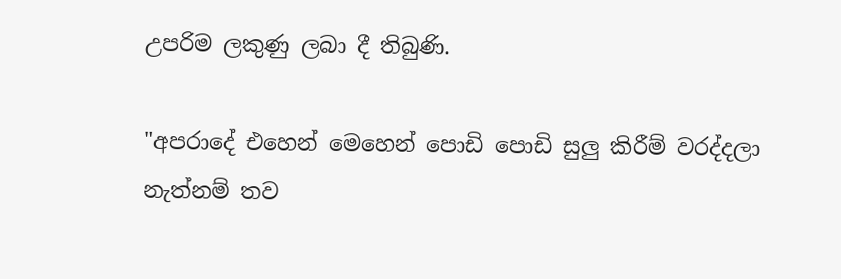උපරිම ලකුණු ලබා දී තිබුණි.

"අපරාදේ එහෙන් මෙහෙන් පොඩි පොඩි සුලු කිරීම් වරද්දලා නැත්නම් තව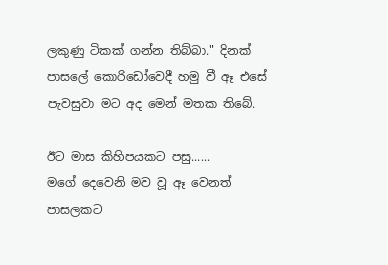ලකුණු ටිකක් ගන්න තිබ්බා." දිනක් පාසලේ කොරිඩෝවෙදී හමු වී ඈ එසේ පැවසුවා මට අද මෙන් මතක තිබේ.

ඊට මාස කිහිපයකට පසු......
මගේ දෙවෙනි මව වූ ඈ වෙනත් පාසලකට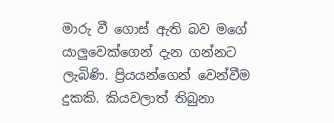මාරු වී ගොස් ඇති බව මගේ යාලුවෙක්ගෙන් දැන ගන්නට ලැබිණි. ප්‍රියයන්ගෙන් වෙන්වීම දුකකි. කියවලාත් තිබුනා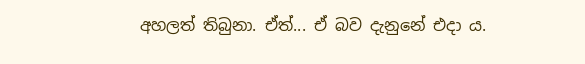අහලත් තිබුනා. ඒත්... ඒ බව දැනුනේ එදා ය.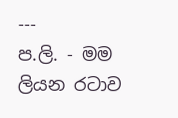---
ප.ලි. - මම ලියන රටාව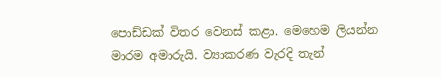පොඩ්ඩක් විතර වෙනස් කළා. මෙහෙම ලියන්න මාරම අමාරුයි. ව්‍යාකරණ වැරදි තැන්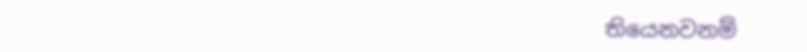තියෙනවනම්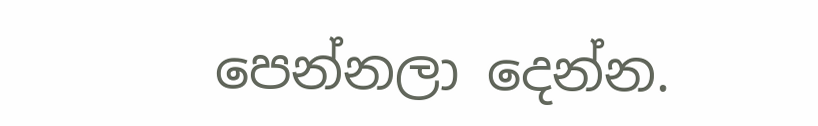පෙන්නලා දෙන්න.